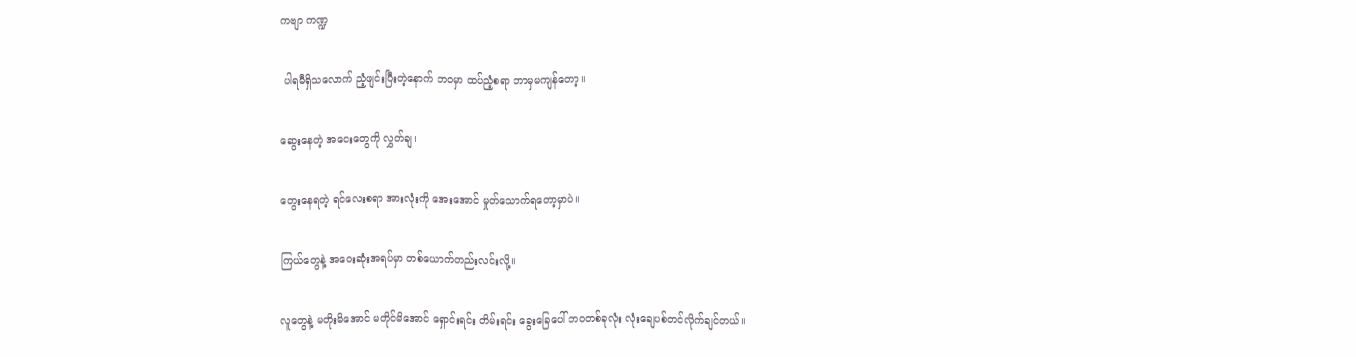ကဗျာ ကဏ္ဍ

 ပါရမီရှိသလောက် ညံ့ဖျင်းပြီးတဲ့နောက် ဘဝမှာ ထပ်ညံ့စရာ ဘာမှမကျန်တော့။

ဆွေးနေတဲ့ အငေးတွေကို လွှတ်ချ၊

တွေးနေရတဲ့ ရင်လေးစရာ အားလုံးကို အေးအောင် မှုတ်သောက်ရတော့မှာပဲ။

ကြယ်တွေနဲ့ အဝေးဆုံးအရပ်မှာ တစ်ယောက်တည်းလင်းလို့။

လူတွေနဲ့ မတိုးမိအောင် မတိုင်မိအောင် ရှောင်းရင်း တိမ်းရင်း ခွေးခြေပေါ် ဘဝတစ်ခုလုံး လုံးချေပစ်တင်လိုက်ချင်တယ်။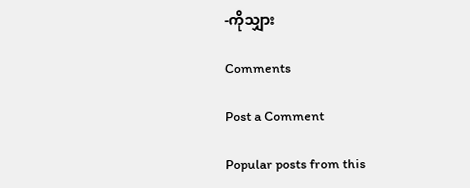-ကိုသျှား

Comments

Post a Comment

Popular posts from this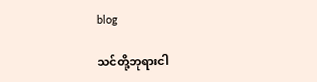blog

သင်တို့ဘုရားငါ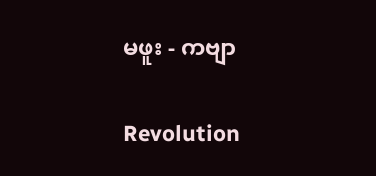မဖူး - ကဗျာ

Revolution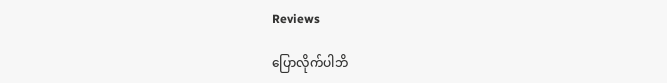Reviews

ပြောလိုက်ပါဘိ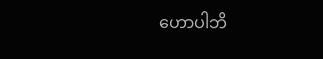ဟောပါဘိ